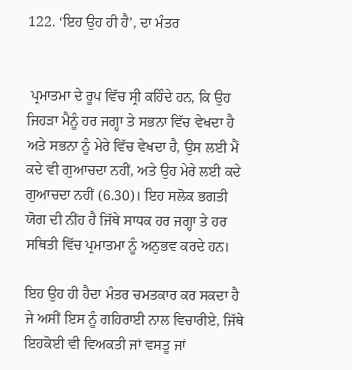122. ‘ਇਹ ਉਹ ਹੀ ਹੈ’, ਦਾ ਮੰਤਰ


 ਪ੍ਰਮਾਤਮਾ ਦੇ ਰੂਪ ਵਿੱਚ ਸ੍ਰੀ ਕਹਿੰਦੇ ਹਨ, ਕਿ ਉਹ ਜਿਹੜਾ ਮੈਨੂੰ ਹਰ ਜਗ੍ਹਾ ਤੇ ਸਭਨਾ ਵਿੱਚ ਵੇਖਦਾ ਹੈ ਅਤੇ ਸਭਨਾ ਨੂੰ ਮੇਰੇ ਵਿੱਚ ਵੇਖਦਾ ਹੈ, ਉਸ ਲਈ ਮੈਂ ਕਦੇ ਵੀ ਗੁਆਚਦਾ ਨਹੀਂ, ਅਤੇ ਉਹ ਮੇਰੇ ਲਈ ਕਦੇ ਗੁਆਚਦਾ ਨਹੀਂ (6.30)। ਇਹ ਸਲੋਕ ਭਗਤੀ ਯੋਗ ਦੀ ਨੀਂਹ ਹੈ ਜਿੱਥੇ ਸਾਧਕ ਹਰ ਜਗ੍ਹਾ ਤੇ ਹਰ ਸਥਿਤੀ ਵਿੱਚ ਪ੍ਰਮਾਤਮਾ ਨੂੰ ਅਨੁਭਵ ਕਰਦੇ ਹਨ।

ਇਹ ਉਹ ਹੀ ਹੈਦਾ ਮੰਤਰ ਚਮਤਕਾਰ ਕਰ ਸਕਦਾ ਹੈ ਜੇ ਅਸੀਂ ਇਸ ਨੂੰ ਗਹਿਰਾਈ ਨਾਲ ਵਿਚਾਰੀਏ, ਜਿੱਥੇ ਇਹਕੋਈ ਵੀ ਵਿਅਕਤੀ ਜਾਂ ਵਸਤੂ ਜਾਂ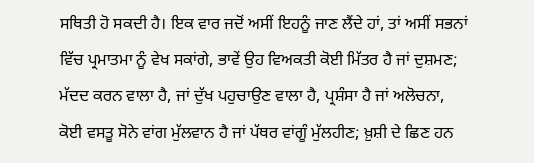ਸਥਿਤੀ ਹੋ ਸਕਦੀ ਹੈ। ਇਕ ਵਾਰ ਜਦੋਂ ਅਸੀਂ ਇਹਨੂੰ ਜਾਣ ਲੈਂਦੇ ਹਾਂ, ਤਾਂ ਅਸੀਂ ਸਭਨਾਂ ਵਿੱਚ ਪ੍ਰਮਾਤਮਾ ਨੂੰ ਵੇਖ ਸਕਾਂਗੇ, ਭਾਵੇਂ ਉਹ ਵਿਅਕਤੀ ਕੋਈ ਮਿੱਤਰ ਹੈ ਜਾਂ ਦੁਸ਼ਮਣ; ਮੱਦਦ ਕਰਨ ਵਾਲਾ ਹੈ, ਜਾਂ ਦੁੱਖ ਪਹੁਚਾਉਣ ਵਾਲਾ ਹੈ, ਪ੍ਰਸ਼ੰਸਾ ਹੈ ਜਾਂ ਅਲੋਚਨਾ, ਕੋਈ ਵਸਤੂ ਸੋਨੇ ਵਾਂਗ ਮੁੱਲਵਾਨ ਹੈ ਜਾਂ ਪੱਥਰ ਵਾਂਗੂੰ ਮੁੱਲਹੀਣ; ਖ਼ੁਸ਼ੀ ਦੇ ਛਿਣ ਹਨ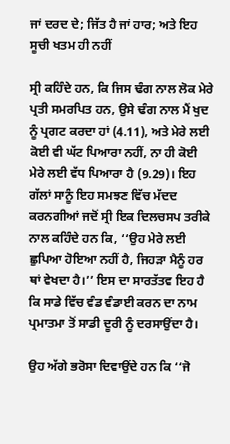ਜਾਂ ਦਰਦ ਦੇ; ਜਿੱਤ ਹੈ ਜਾਂ ਹਾਰ; ਅਤੇ ਇਹ ਸੂਚੀ ਖਤਮ ਹੀ ਨਹੀਂ

ਸ੍ਰੀ ਕਹਿੰਦੇ ਹਨ, ਕਿ ਜਿਸ ਢੰਗ ਨਾਲ ਲੋਕ ਮੇਰੇ ਪ੍ਰਤੀ ਸਮਰਪਿਤ ਹਨ, ਉਸੇ ਢੰਗ ਨਾਲ ਮੈਂ ਖੁਦ ਨੂੰ ਪ੍ਰਗਟ ਕਰਦਾ ਹਾਂ (4.11), ਅਤੇ ਮੇਰੇ ਲਈ ਕੋਈ ਵੀ ਘੱਟ ਪਿਆਰਾ ਨਹੀਂ, ਨਾ ਹੀ ਕੋਈ ਮੇਰੇ ਲਈ ਵੱਧ ਪਿਆਰਾ ਹੈ (9.29)। ਇਹ ਗੱਲਾਂ ਸਾਨੂੰ ਇਹ ਸਮਝਣ ਵਿੱਚ ਮੱਦਦ ਕਰਨਗੀਆਂ ਜਦੋਂ ਸ੍ਰੀ ਇਕ ਦਿਲਚਸਪ ਤਰੀਕੇ ਨਾਲ ਕਹਿੰਦੇ ਹਨ ਕਿ, ‘‘ਉਹ ਮੇਰੇ ਲਈ ਛੁਪਿਆ ਹੋਇਆ ਨਹੀਂ ਹੈ, ਜਿਹੜਾ ਮੈਨੂੰ ਹਰ ਥਾਂ ਵੇਖਦਾ ਹੈ।’’ ਇਸ ਦਾ ਸਾਰਤੱਤਵ ਇਹ ਹੈ ਕਿ ਸਾਡੇ ਵਿੱਚ ਵੰਡ ਵੰਡਾਈ ਕਰਨ ਦਾ ਨਾਮ ਪ੍ਰਮਾਤਮਾ ਤੋਂ ਸਾਡੀ ਦੂਰੀ ਨੂੰ ਦਰਸਾਉਂਦਾ ਹੈ।

ਉਹ ਅੱਗੇ ਭਰੋਸਾ ਦਿਵਾਉਂਦੇ ਹਨ ਕਿ ‘‘ਜੋ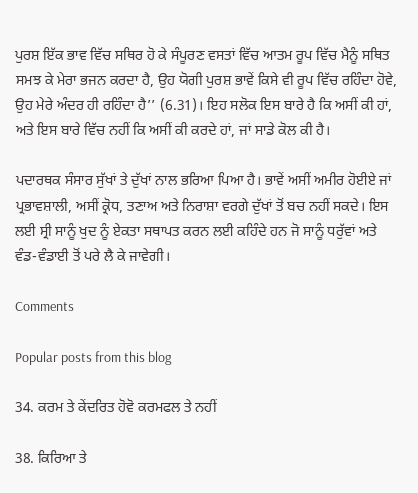ਪੁਰਸ਼ ਇੱਕ ਭਾਵ ਵਿੱਚ ਸਥਿਰ ਹੋ ਕੇ ਸੰਪੂਰਣ ਵਸਤਾਂ ਵਿੱਚ ਆਤਮ ਰੂਪ ਵਿੱਚ ਮੈਨੂੰ ਸਥਿਤ ਸਮਝ ਕੇ ਮੇਰਾ ਭਜਨ ਕਰਦਾ ਹੈ, ਉਹ ਯੋਗੀ ਪੁਰਸ਼ ਭਾਵੇਂ ਕਿਸੇ ਵੀ ਰੂਪ ਵਿੱਚ ਰਹਿੰਦਾ ਹੋਵੇ, ਉਹ ਮੇਰੇ ਅੰਦਰ ਹੀ ਰਹਿੰਦਾ ਹੈ’’ (6.31)। ਇਹ ਸਲੋਕ ਇਸ ਬਾਰੇ ਹੈ ਕਿ ਅਸੀਂ ਕੀ ਹਾਂ, ਅਤੇ ਇਸ ਬਾਰੇ ਵਿੱਚ ਨਹੀਂ ਕਿ ਅਸੀਂ ਕੀ ਕਰਦੇ ਹਾਂ, ਜਾਂ ਸਾਡੇ ਕੋਲ ਕੀ ਹੈ।

ਪਦਾਰਥਕ ਸੰਸਾਰ ਸੁੱਖਾਂ ਤੇ ਦੁੱਖਾਂ ਨਾਲ ਭਰਿਆ ਪਿਆ ਹੈ। ਭਾਵੇਂ ਅਸੀਂ ਅਮੀਰ ਹੋਈਏ ਜਾਂ ਪ੍ਰਭਾਵਸ਼ਾਲੀ, ਅਸੀਂ ਕ੍ਰੋਧ, ਤਣਾਅ ਅਤੇ ਨਿਰਾਸ਼ਾ ਵਰਗੇ ਦੁੱਖਾਂ ਤੋਂ ਬਚ ਨਹੀਂ ਸਕਦੇ। ਇਸ ਲਈ ਸ੍ਰੀ ਸਾਨੂੰ ਖੁਦ ਨੂੰ ਏਕਤਾ ਸਥਾਪਤ ਕਰਨ ਲਈ ਕਹਿੰਦੇ ਹਨ ਜੋ ਸਾਨੂੰ ਧਰੁੱਵਾਂ ਅਤੇ ਵੰਡ-ਵੰਡਾਈ ਤੋਂ ਪਰੇ ਲੈ ਕੇ ਜਾਵੇਗੀ।

Comments

Popular posts from this blog

34. ਕਰਮ ਤੇ ਕੇਂਦਰਿਤ ਹੋਵੋ ਕਰਮਫਲ ਤੇ ਨਹੀਂ

38. ਕਿਰਿਆ ਤੇ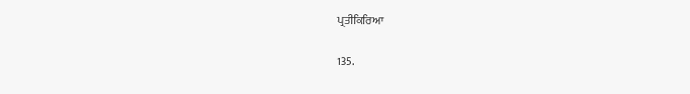ਪ੍ਰਤੀਕਿਰਿਆ

135.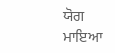ਯੋਗ ਮਾਇਆ